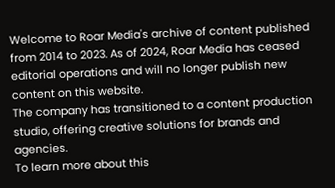Welcome to Roar Media's archive of content published from 2014 to 2023. As of 2024, Roar Media has ceased editorial operations and will no longer publish new content on this website.
The company has transitioned to a content production studio, offering creative solutions for brands and agencies.
To learn more about this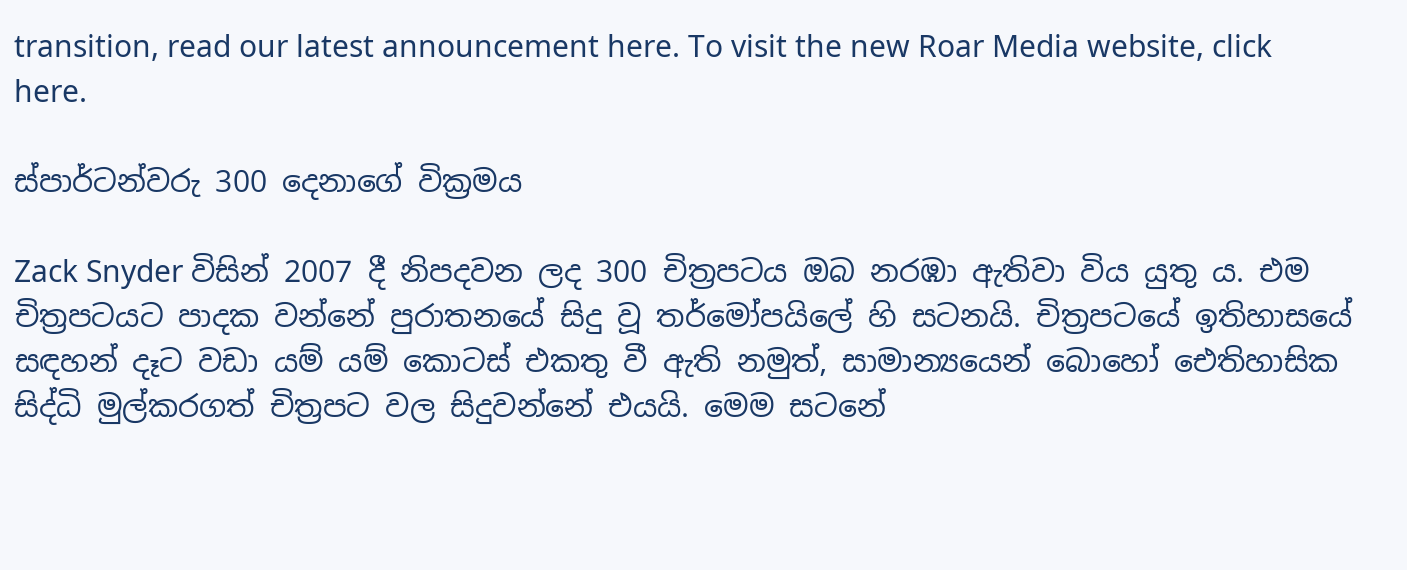transition, read our latest announcement here. To visit the new Roar Media website, click here.

ස්පාර්ටන්වරු 300 දෙනාගේ වික්‍රමය

Zack Snyder විසින් 2007 දී නිපදවන ලද 300 චිත්‍රපටය ඔබ නරඹා ඇතිවා විය යුතු ය. එම චිත්‍රපටයට පාදක වන්නේ පුරාතනයේ සිදු වූ තර්මෝපයිලේ හි සටනයි. චිත්‍රපටයේ ඉතිහාසයේ සඳහන් දෑට වඩා යම් යම් කොටස් එකතු වී ඇති නමුත්, සාමාන්‍යයෙන් බොහෝ ඓතිහාසික සිද්ධි මුල්කරගත් චිත්‍රපට වල සිදුවන්නේ එයයි. මෙම සටනේ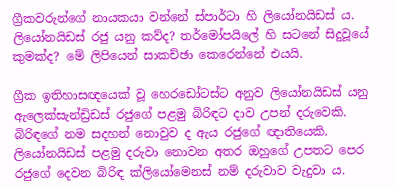ග්‍රීකවරුන්ගේ නායකයා වන්නේ ස්පාර්ටා හි ලියෝනයිඩස් ය. ලියෝනයිඩස් රජු යනු කව්ද? තර්මෝපයිලේ හි සටනේ සිදුවූයේ කුමක්ද? මේ ලිපියෙන් සාකච්ඡා කෙරෙන්නේ එයයි.

ග්‍රීක ඉතිහාසඥයෙක් වූ හෙරඩෝටස්ට අනුව ලියෝනයිඩස් යනු ඇලෙක්සැන්ඩ්‍රිඩස් රජුගේ පළමු බිරිඳට දාව උපන් දරුවෙකි. බිරිඳගේ නම සදහන් නොවුව ද ඇය රජුගේ ඥාතියෙකි. ලියෝනයිඩස් පළමු දරුවා නොවන අතර ඔහුගේ උපතට පෙර රජුගේ දෙවන බිරිඳ ක්ලියෝමෙනස් නම් දරුවාව වැදුවා ය.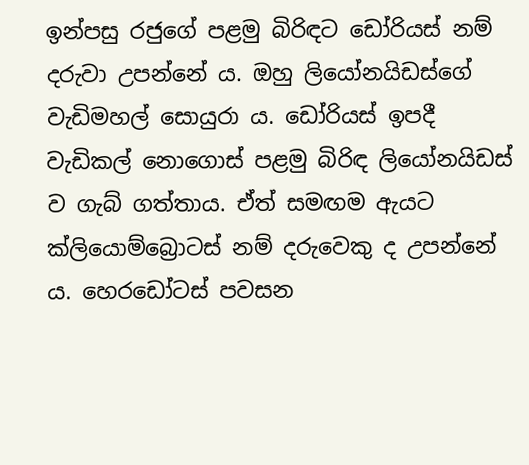ඉන්පසු රජුගේ පළමු බිරිඳට ඩෝරියස් නම් දරුවා උපන්නේ ය. ඔහු ලියෝනයිඩස්ගේ වැඩිමහල් සොයුරා ය. ඩෝරියස් ඉපදී වැඩිකල් නොගොස් පළමු බිරිඳ ලියෝනයිඩස් ව ගැබ් ගත්තාය. ඒත් සමඟම ඇයට ක්ලියොම්බ්‍රොටස් නම් දරුවෙකු ද උපන්නේ ය. හෙරඩෝටස් පවසන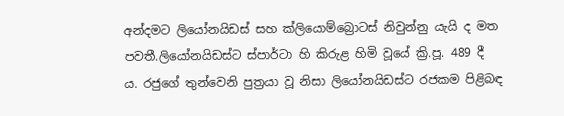අන්දමට ලියෝනයිඩස් සහ ක්ලියොම්බ්‍රොටස් නිවුන්නු යැයි ද මත පවතී.ලියෝනයිඩස්ට ස්පාර්ටා හි කිරුළ හිමි වූයේ ක්‍රි.පූ. 489 දී ය. රජුගේ තුන්වෙනි පුත්‍රයා වූ නිසා ලියෝනයිඩස්ට රජකම පිළිබඳ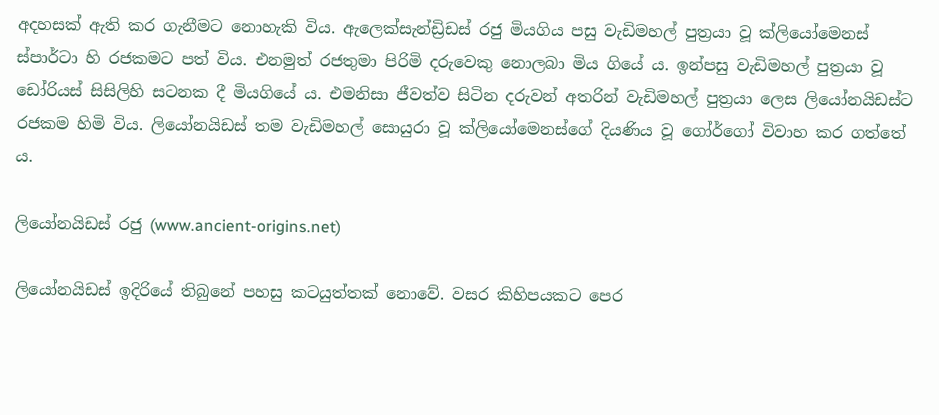අදහසක් ඇති කර ගැනීමට නොහැකි විය. ඇලෙක්සැන්ඩ්‍රිඩස් රජු මියගිය පසු වැඩිමහල් පුත්‍රයා වූ ක්ලියෝමෙනස් ස්පාර්ටා හි රජකමට පත් විය. එනමුත් රජතුමා පිරිමි දරුවෙකු නොලබා මිය ගියේ ය. ඉන්පසු වැඩිමහල් පුත්‍රයා වූ ඩෝරියස් සිසිලිහි සටනක දී මියගියේ ය. එමනිසා ජීවත්ව සිටින දරුවන් අතරින් වැඩිමහල් පුත්‍රයා ලෙස ලියෝනයිඩස්ට රජකම හිමි විය. ලියෝනයිඩස් තම වැඩිමහල් සොයුරා වූ ක්ලියෝමෙනස්ගේ දියණිය වූ ගෝර්ගෝ විවාහ කර ගත්තේ ය.

ලියෝනයිඩස් රජු (www.ancient-origins.net)

ලියෝනයිඩස් ඉදිරියේ තිබුනේ පහසු කටයුත්තක් නොවේ. වසර කිහිපයකට පෙර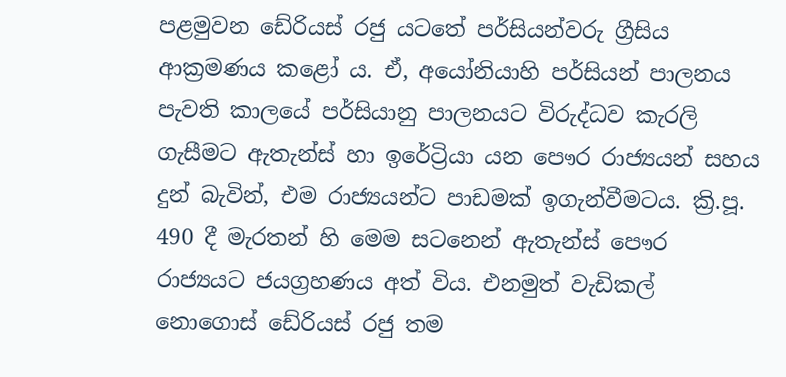පළමුවන ඩේරියස් රජු යටතේ පර්සියන්වරු ග්‍රීසිය ආක්‍රමණය කළෝ ය. ඒ, අයෝනියාහි පර්සියන් පාලනය පැවති කාලයේ පර්සියානු පාලනයට විරුද්ධව කැරලි ගැසීමට ඇතැන්ස් හා ඉරේට්‍රියා යන පෞර රාජ්‍යයන් සහය දුන් බැවින්, එම රාජ්‍යයන්ට පාඩමක් ඉගැන්වීමටය. ක්‍රි.පූ. 490 දී මැරතන් හි මෙම සටනෙන් ඇතැන්ස් පෞර රාජ්‍යයට ජයග්‍රහණය අත් විය. එනමුත් වැඩිකල් නොගොස් ඩේරියස් රජු තම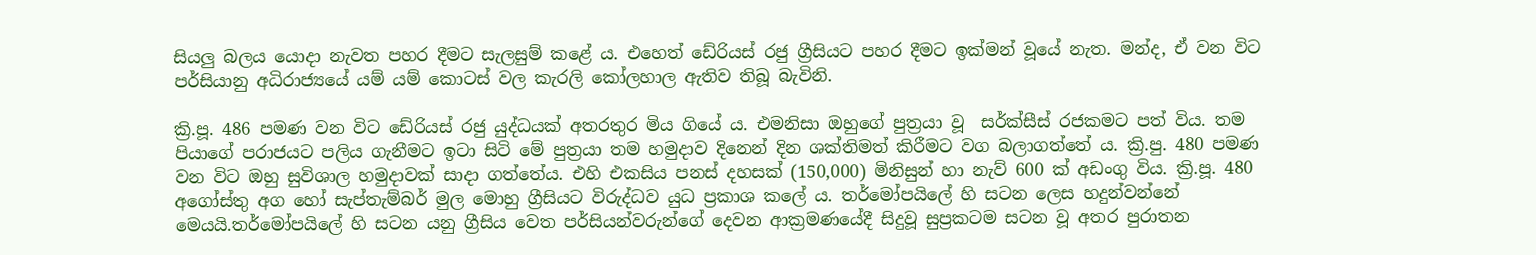සියලු බලය යොදා නැවත පහර දීමට සැලසුම් කළේ ය. එහෙත් ඩේරියස් රජු ග්‍රීසියට පහර දීමට ඉක්මන් වූයේ නැත. මන්ද, ඒ වන විට පර්සියානු අධිරාජ්‍යයේ යම් යම් කොටස් වල කැරලි කෝලහාල ඇතිව තිබූ බැවිනි.

ක්‍රි.පූ. 486 පමණ වන විට ඩේරියස් රජු යුද්ධයක් අතරතුර මිය ගියේ ය. එමනිසා ඔහුගේ පුත්‍රයා වූ  සර්ක්සීස් රජකමට පත් විය. තම පියාගේ පරාජයට පලිය ගැනීමට ඉටා සිටි මේ පුත්‍රයා තම හමුදාව දිනෙන් දින ශක්තිමත් කිරීමට වග බලාගත්තේ ය. ක්‍රි.පු. 480 පමණ වන විට ඔහු සුවිශාල හමුදාවක් සාදා ගත්තේය. එහි එකසිය පනස් දහසක් (150,000) මිනිසුන් හා නැව් 600 ක් අඩංගු විය. ක්‍රි.පූ. 480 අගෝස්තු අග හෝ සැප්තැම්බර් මුල මොහු ග්‍රීසියට විරුද්ධව යුධ ප්‍රකාශ කලේ ය. තර්මෝපයිලේ හි සටන ලෙස හදුන්වන්නේ මෙයයි.තර්මෝපයිලේ හි සටන යනු ග්‍රීසිය වෙත පර්සියන්වරුන්ගේ දෙවන ආක්‍රමණයේදී සිදුවූ සුප්‍රකටම සටන වූ අතර පුරාතන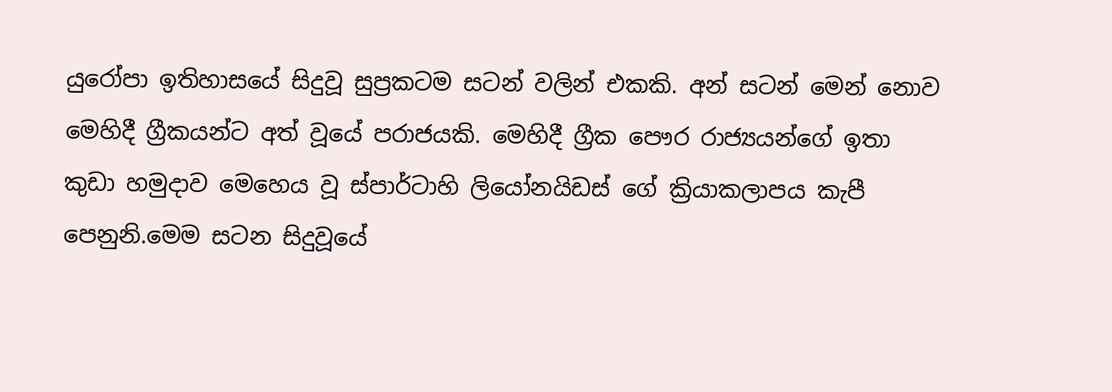යුරෝපා ඉතිහාසයේ සිදුවූ සුප්‍රකටම සටන් වලින් එකකි. අන් සටන් මෙන් නොව මෙහිදී ග්‍රීකයන්ට අත් වූයේ පරාජයකි. මෙහිදී ග්‍රීක පෞර රාජ්‍යයන්ගේ ඉතා කුඩා හමුදාව මෙහෙය වූ ස්පාර්ටාහි ලියෝනයිඩස් ගේ ක්‍රියාකලාපය කැපී පෙනුනි.මෙම සටන සිදුවූයේ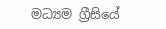මධ්‍යම ග්‍රීසියේ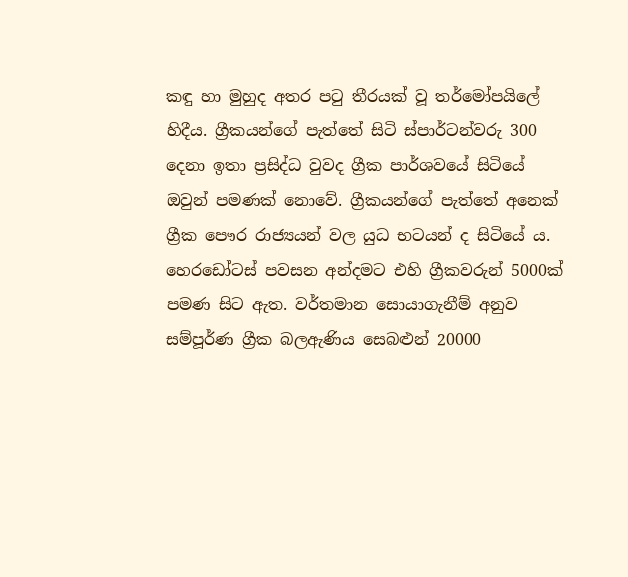කඳු හා මුහුද අතර පටු තීරයක් වූ තර්මෝපයිලේ හිදීය. ග්‍රීකයන්ගේ පැත්තේ සිටි ස්පාර්ටන්වරු 300 දෙනා ඉතා ප්‍රසිද්ධ වුවද ග්‍රීක පාර්ශවයේ සිටියේ ඔවුන් පමණක් නොවේ. ග්‍රීකයන්ගේ පැත්තේ අනෙක් ග්‍රීක පෞර රාජ්‍යයන් වල යුධ භටයන් ද සිටියේ ය. හෙරඩෝටස් පවසන අන්දමට එහි ග්‍රීකවරුන් 5000ක් පමණ සිට ඇත. වර්තමාන සොයාගැනීම් අනුව සම්පූර්ණ ග්‍රීක බලඇණිය සෙබළුන් 20000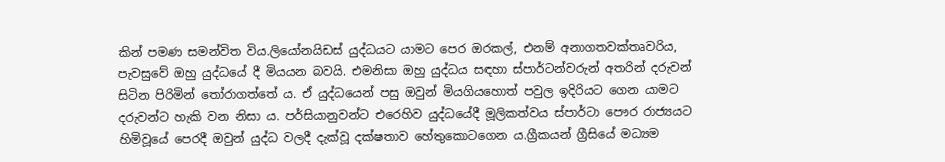කින් පමණ සමන්විත විය.ලියෝනයිඩස් යුද්ධයට යාමට පෙර ඔරකල්, එනම් අනාගතවක්තෘවරිය, පැවසුවේ ඔහු යුද්ධයේ දී මියයන බවයි. එමනිසා ඔහු යුද්ධය සඳහා ස්පාර්ටන්වරුන් අතරින් දරුවන් සිටින පිරිමින් තෝරාගත්තේ ය. ඒ යුද්ධයෙන් පසු ඔවුන් මියගියහොත් පවුල ඉදිරියට ගෙන යාමට දරුවන්ට හැකි වන නිසා ය. පර්සියානුවන්ට එරෙහිව යුද්ධයේදී මූලිකත්වය ස්පාර්ටා පෞර රාජ්‍යයට හිමිවූයේ පෙරදී ඔවුන් යුද්ධ වලදී දැක්වූ දක්ෂතාව හේතුකොටගෙන ය.ග්‍රීකයන් ග්‍රීසියේ මධ්‍යම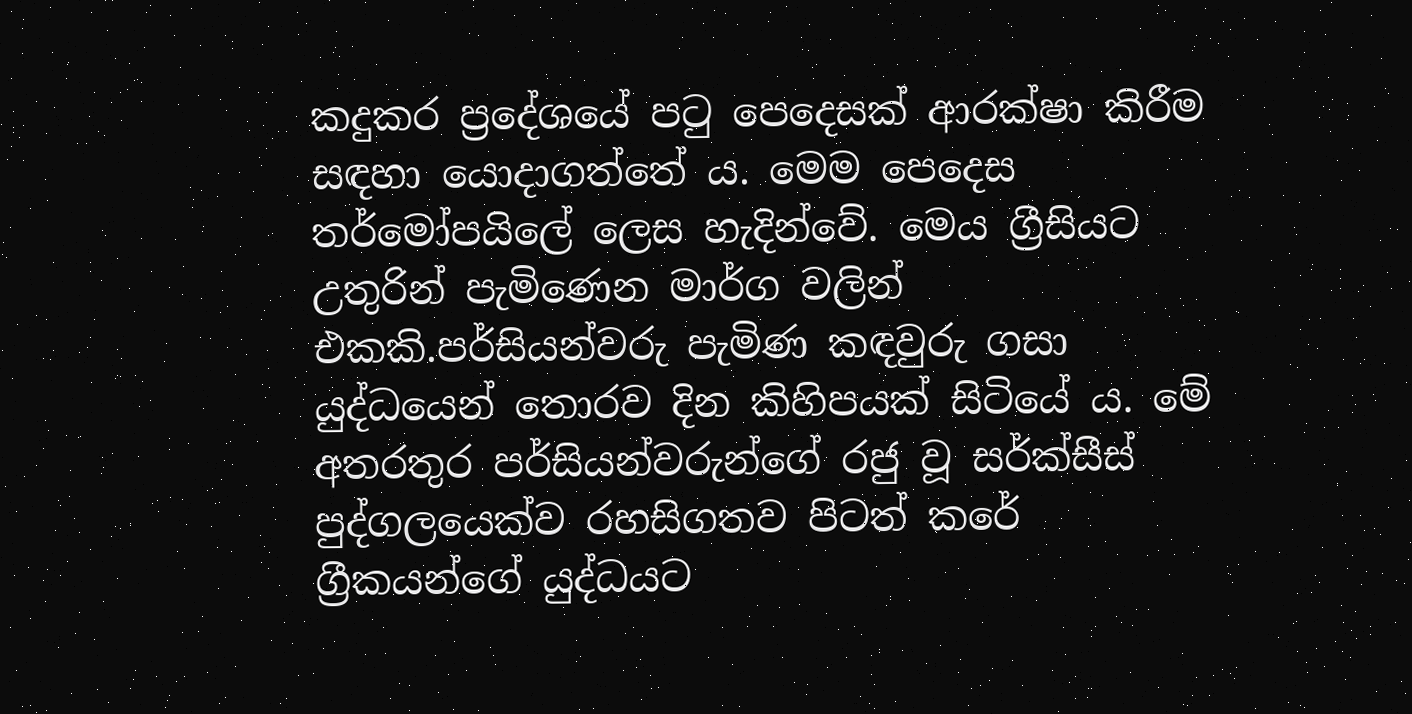කදුකර ප්‍රදේශයේ පටු පෙදෙසක් ආරක්ෂා කිරීම සඳහා යොදාගත්තේ ය. මෙම පෙදෙස තර්මෝපයිලේ ලෙස හැදින්වේ. මෙය ග්‍රීසියට උතුරින් පැමිණෙන මාර්ග වලින් එකකි.පර්සියන්වරු පැමිණ කඳවුරු ගසා යුද්ධයෙන් තොරව දින කිහිපයක් සිටියේ ය. මේ අතරතුර පර්සියන්වරුන්ගේ රජු වූ සර්ක්සීස් පුද්ගලයෙක්ව රහසිගතව පිටත් කරේ ග්‍රීකයන්ගේ යුද්ධයට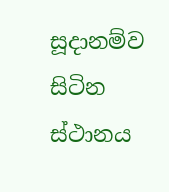සූදානම්ව සිටින ස්ථානය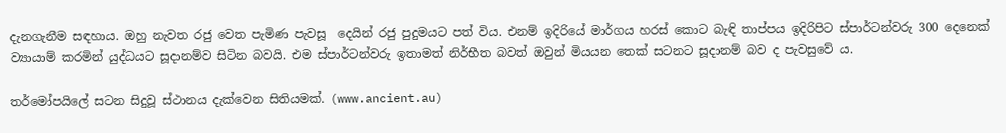දැනගැනීම සඳහාය. ඔහු නැවත රජු වෙත පැමිණ පැවසූ  දෙයින් රජු පුදුමයට පත් විය. එනම් ඉදිරියේ මාර්ගය හරස් කොට බැඳි තාප්පය ඉදිරිපිට ස්පාර්ටන්වරු 300 දෙනෙක් ව්‍යායාම් කරමින් යුද්ධයට සූදානම්ව සිටින බවයි. එම ස්පාර්ටන්වරු ඉතාමත් නිර්භීත බවත් ඔවුන් මියයන තෙක් සටනට සූදානම් බව ද පැවසුවේ ය.

තර්මෝපයිලේ සටන සිදුවූ ස්ථානය දැක්වෙන සිතියමක්. (www.ancient.au)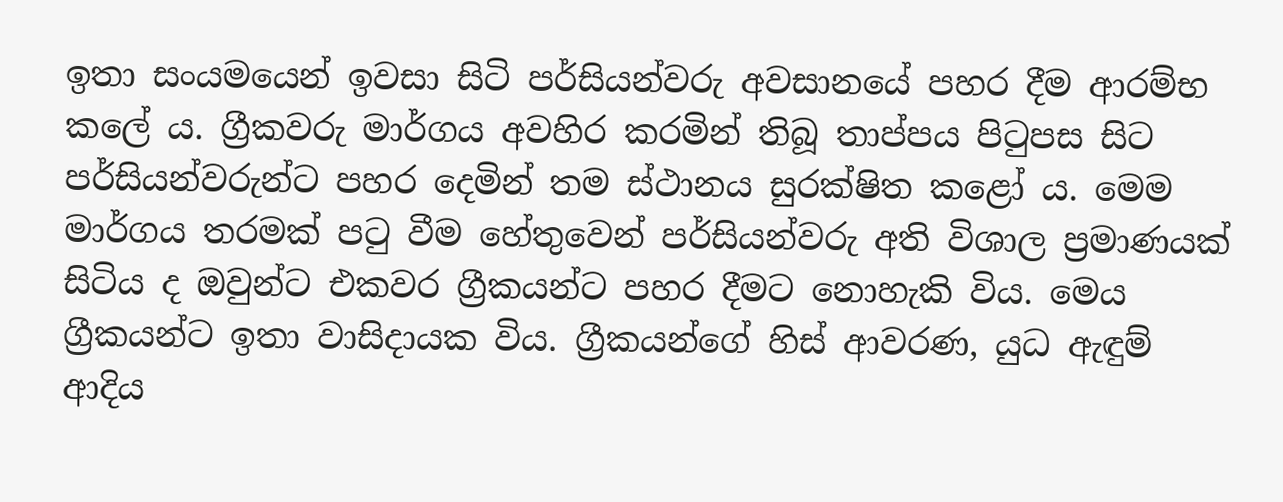ඉතා සංයමයෙන් ඉවසා සිටි පර්සියන්වරු අවසානයේ පහර දීම ආරම්භ කලේ ය. ග්‍රීකවරු මාර්ගය අවහිර කරමින් තිබූ තාප්පය පිටුපස සිට පර්සියන්වරුන්ට පහර දෙමින් තම ස්ථානය සුරක්ෂිත කළෝ ය. මෙම මාර්ගය තරමක් පටු වීම හේතුවෙන් පර්සියන්වරු අති විශාල ප්‍රමාණයක් සිටිය ද ඔවුන්ට එකවර ග්‍රීකයන්ට පහර දීමට නොහැකි විය. මෙය ග්‍රීකයන්ට ඉතා වාසිදායක විය. ග්‍රීකයන්ගේ හිස් ආවරණ, යුධ ඇඳුම් ආදිය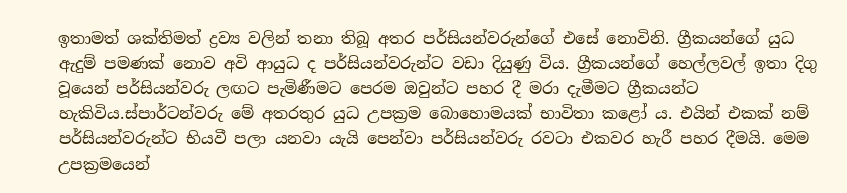ඉතාමත් ශක්තිමත් ද්‍රව්‍ය වලින් තනා තිබූ අතර පර්සියන්වරුන්ගේ එසේ නොවිනි. ග්‍රීකයන්ගේ යුධ ඇදුම් පමණක් නොව අවි ආයුධ ද පර්සියන්වරුන්ට වඩා දියුණු විය. ග්‍රීකයන්ගේ හෙල්ලවල් ඉතා දිගු වූයෙන් පර්සියන්වරු ලඟට පැමිණීමට පෙරම ඔවුන්ට පහර දී මරා දැමීමට ග්‍රීකයන්ට හැකිවිය.ස්පාර්ටන්වරු මේ අතරතුර යුධ උපක්‍රම බොහොමයක් භාවිතා කළෝ ය. එයින් එකක් නම් පර්සියන්වරුන්ට භියවී පලා යනවා යැයි පෙන්වා පර්සියන්වරු රවටා එකවර හැරී පහර දීමයි. මෙම උපක්‍රමයෙන්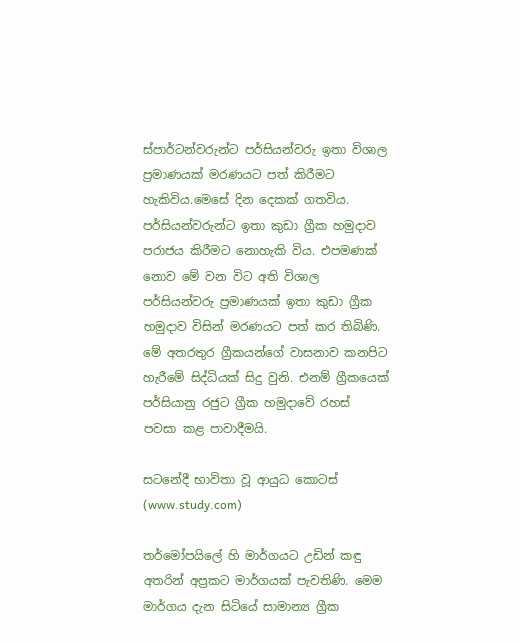ස්පාර්ටන්වරුන්ට පර්සියන්වරු ඉතා විශාල ප්‍රමාණයක් මරණයට පත් කිරීමට හැකිවිය.මෙසේ දින දෙකක් ගතවිය. පර්සියන්වරුන්ට ඉතා කුඩා ග්‍රීක හමුදාව පරාජය කිරීමට නොහැකි විය. එපමණක් නොව මේ වන විට අති විශාල පර්සියන්වරු ප්‍රමාණයක් ඉතා කුඩා ග්‍රීක හමුදාව විසින් මරණයට පත් කර තිබිණි. මේ අතරතුර ග්‍රීකයන්ගේ වාසනාව කනපිට හැරීමේ සිද්ධියක් සිදු වුනි. එනම් ග්‍රීකයෙක් පර්සියානු රජුට ග්‍රීක හමුදාවේ රහස් පවසා කළ පාවාදීමයි.

සටනේදී භාවිතා වූ ආයුධ කොටස් (www.study.com)

තර්මෝපයිලේ හි මාර්ගයට උඩින් කඳු අතරින් අප්‍රකට මාර්ගයක් පැවතිණි. මෙම මාර්ගය දැන සිටියේ සාමාන්‍ය ග්‍රීක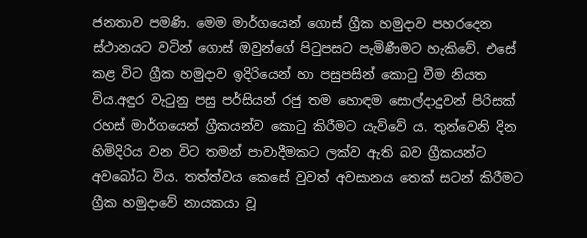ජනතාව පමණි. මෙම මාර්ගයෙන් ගොස් ග්‍රීක හමුදාව පහරදෙන ස්ථානයට වටින් ගොස් ඔවුන්ගේ පිටුපසට පැමිණීමට හැකිවේ. එසේ කළ විට ග්‍රීක හමුදාව ඉදිරියෙන් හා පසුපසින් කොටු වීම නියත විය.අඳුර වැටුනු පසු පර්සියන් රජු තම හොඳම සොල්දාදුවන් පිරිසක් රහස් මාර්ගයෙන් ග්‍රීකයන්ව කොටු කිරීමට යැව්වේ ය. තුන්වෙනි දින හිමිදිරිය වන විට තමන් පාවාදීමකට ලක්ව ඇති බව ග්‍රීකයන්ට අවබෝධ විය. තත්ත්වය කෙසේ වුවත් අවසානය තෙක් සටන් කිරීමට ග්‍රීක හමුදාවේ නායකයා වූ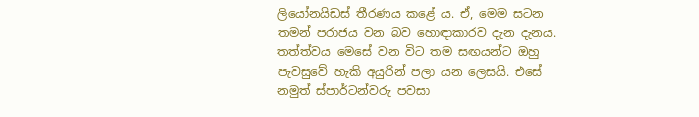ලියෝනයිඩස් තීරණය කළේ ය. ඒ, මෙම සටන තමන් පරාජය වන බව හොඳාකාරව දැන දැනය. තත්ත්වය මෙසේ වන විට තම සඟයන්ට ඔහු පැවසුවේ හැකි අයුරින් පලා යන ලෙසයි. එසේ නමුත් ස්පාර්ටන්වරු පවසා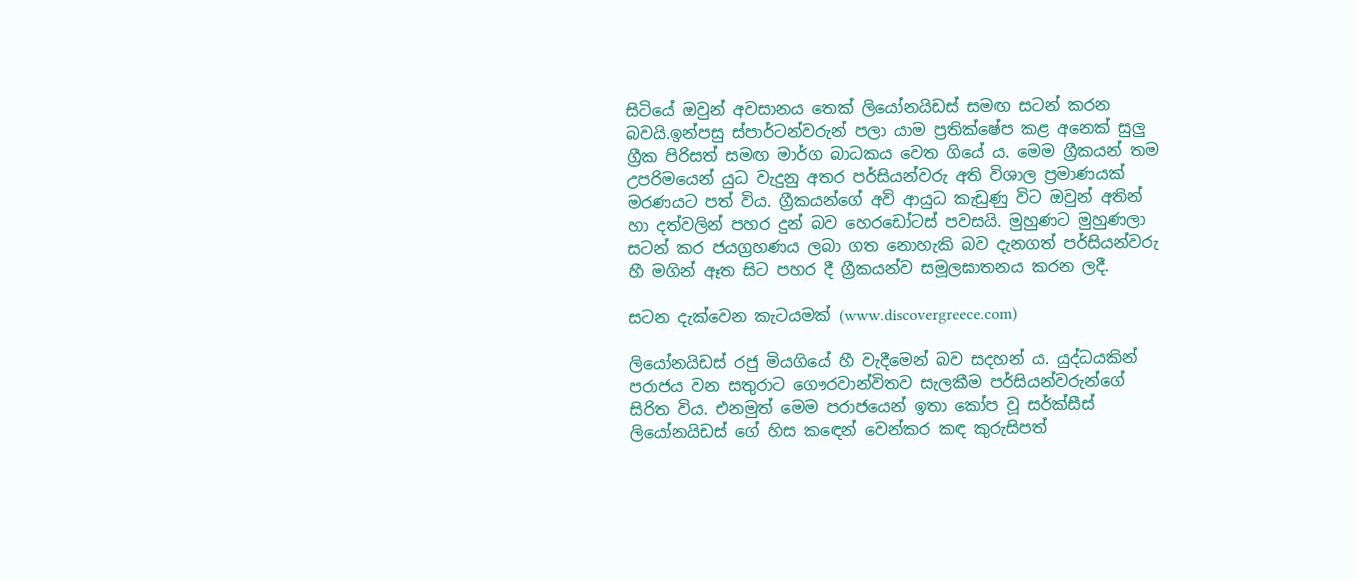සිටියේ ඔවුන් අවසානය තෙක් ලියෝනයිඩස් සමඟ සටන් කරන බවයි.ඉන්පසු ස්පාර්ටන්වරුන් පලා යාම ප්‍රතික්ෂේප කළ අනෙක් සුලු ග්‍රීක පිරිසත් සමඟ මාර්ග බාධකය වෙත ගියේ ය. මෙම ග්‍රීකයන් තම උපරිමයෙන් යුධ වැදුනු අතර පර්සියන්වරු අති විශාල ප්‍රමාණයක් මරණයට පත් විය. ග්‍රීකයන්ගේ අවි ආයුධ කැඩුණු විට ඔවුන් අතින් හා දත්වලින් පහර දුන් බව හෙරඩෝටස් පවසයි. මුහුණට මුහුණලා සටන් කර ජයග්‍රහණය ලබා ගත නොහැකි බව දැනගත් පර්සියන්වරු හී මගින් ඈත සිට පහර දී ග්‍රීකයන්ව සමූලඝාතනය කරන ලදී.

සටන දැක්වෙන කැටයමක් (www.discovergreece.com)

ලියෝනයිඩස් රජු මියගියේ හී වැදීමෙන් බව සදහන් ය. යුද්ධයකින් පරාජය වන සතුරාට ගෞරවාන්විතව සැලකීම පර්සියන්වරුන්ගේ සිරිත විය. එනමුත් මෙම පරාජයෙන් ඉතා කෝප වූ සර්ක්සීස් ලියෝනයිඩස් ගේ හිස කඳෙන් වෙන්කර කඳ කුරුසිපත්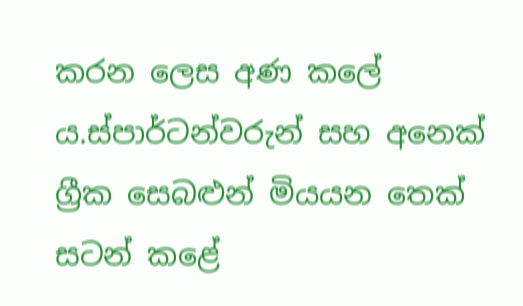කරන ලෙස අණ කලේ ය.ස්පාර්ටන්වරුන් සහ අනෙක් ග්‍රීක සෙබළුන් මියයන තෙක් සටන් කළේ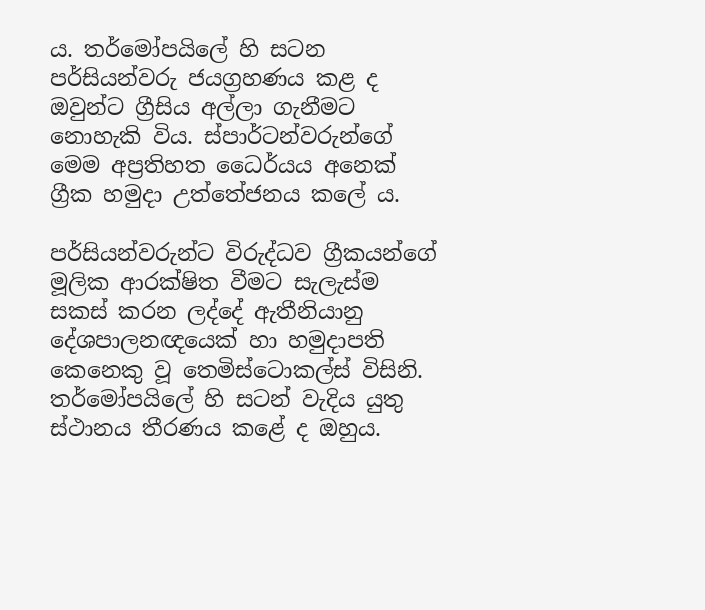ය. තර්මෝපයිලේ හි සටන පර්සියන්වරු ජයග්‍රහණය කළ ද ඔවුන්ට ග්‍රීසිය අල්ලා ගැනීමට නොහැකි විය. ස්පාර්ටන්වරුන්ගේ මෙම අප්‍රතිහත ධෛර්යය අනෙක් ග්‍රීක හමුදා උත්තේජනය කලේ ය.

පර්සියන්වරුන්ට විරුද්ධව ග්‍රීකයන්ගේ මූලික ආරක්ෂිත වීමට සැලැස්ම සකස් කරන ලද්දේ ඇතීනියානු දේශපාලනඥයෙක් හා හමුදාපති කෙනෙකු වූ තෙමිස්ටොකල්ස් විසිනි. තර්මෝපයිලේ හි සටන් වැදිය යුතු ස්ථානය තීරණය කළේ ද ඔහුය.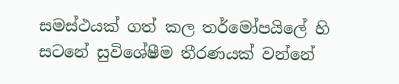සමස්ථයක් ගත් කල තර්මෝපයිලේ හි සටනේ සුවිශේෂීම තීරණයක් වන්නේ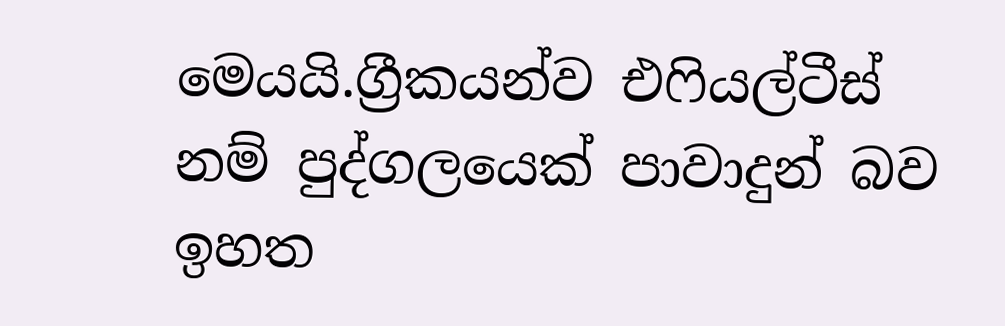මෙයයි.ග්‍රීකයන්ව එ‍ෆියල්ටීස් නම් පුද්ගලයෙක් පාවාදුන් බව ඉහත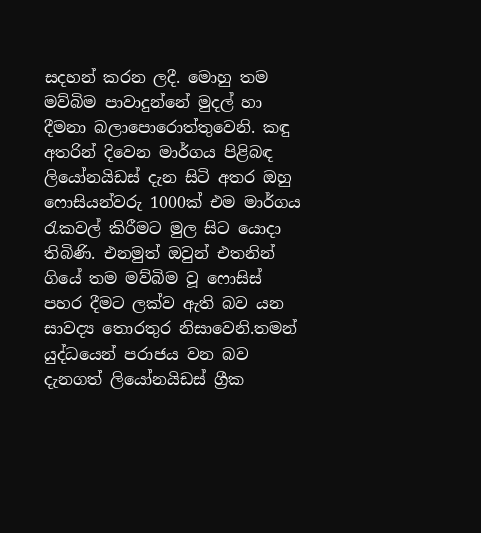සදහන් කරන ලදී. මොහු තම මව්බිම පාවාදුන්නේ මුදල් හා දීමනා බලාපොරොත්තුවෙනි. කඳු අතරින් දිවෙන මාර්ගය පිළිබඳ ලියෝනයිඩස් දැන සිටි අතර ඔහු ෆොසියන්වරු 1000ක් එම මාර්ගය රැකවල් කිරීමට මුල සිට යොදා තිබිණි. එනමුත් ඔවුන් එතනින් ගියේ තම මව්බිම වූ ෆොසිස් පහර දීමට ලක්ව ඇති බව යන සාවද්‍ය තොරතුර නිසාවෙනි.තමන් යුද්ධයෙන් පරාජය වන බව දැනගත් ලියෝනයිඩස් ග්‍රීක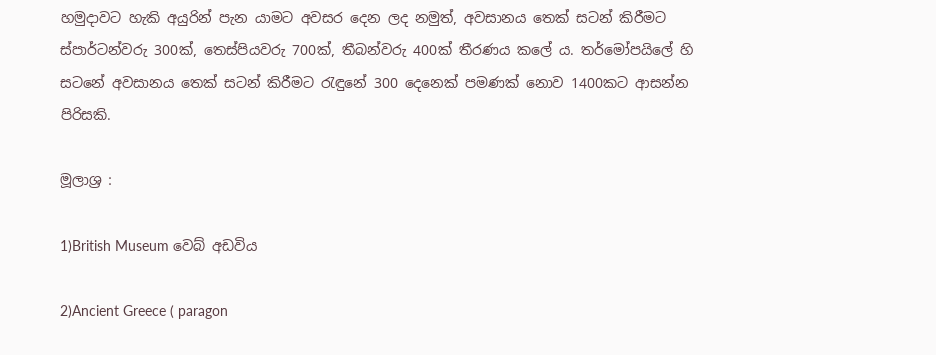හමුදාවට හැකි අයුරින් පැන යාමට අවසර දෙන ලද නමුත්, අවසානය තෙක් සටන් කිරීමට ස්පාර්ටන්වරු 300ක්, තෙස්පියවරු 700ක්, තීබන්වරු 400ක් තීරණය කලේ ය. තර්මෝපයිලේ හි සටනේ අවසානය තෙක් සටන් කිරීමට රැඳුනේ 300 දෙනෙක් පමණක් නොව 1400කට ආසන්න පිරිසකි.

මූලාශ්‍ර :

1)British Museum වෙබ් අඩවිය

2)Ancient Greece ( paragon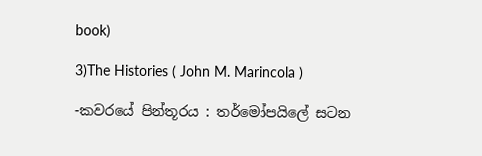book)

3)The Histories ( John M. Marincola )

-කවරයේ පින්තූරය : තර්මෝපයිලේ සටන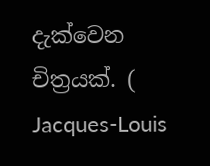දැක්වෙන චිත්‍රයක්. ( Jacques-Louis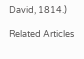David, 1814.)

Related Articles